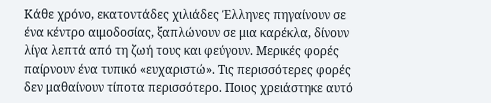Κάθε χρόνο, εκατοντάδες χιλιάδες Έλληνες πηγαίνουν σε ένα κέντρο αιμοδοσίας, ξαπλώνουν σε μια καρέκλα, δίνουν λίγα λεπτά από τη ζωή τους και φεύγουν. Μερικές φορές παίρνουν ένα τυπικό «ευχαριστώ». Τις περισσότερες φορές δεν μαθαίνουν τίποτα περισσότερο. Ποιος χρειάστηκε αυτό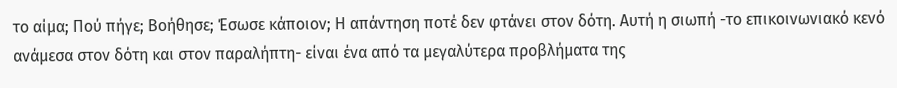το αίμα; Πού πήγε; Βοήθησε; Έσωσε κάποιον; Η απάντηση ποτέ δεν φτάνει στον δότη. Αυτή η σιωπή -το επικοινωνιακό κενό ανάμεσα στον δότη και στον παραλήπτη- είναι ένα από τα μεγαλύτερα προβλήματα της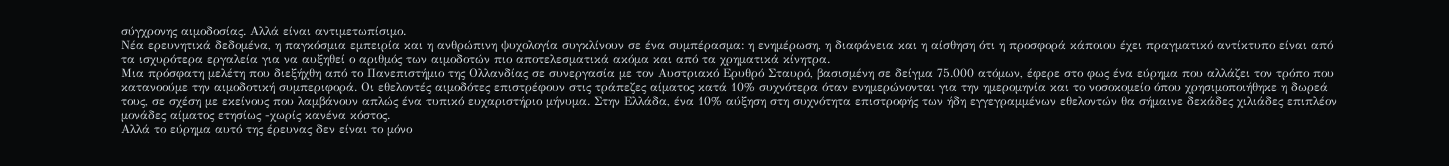σύγχρονης αιμοδοσίας. Αλλά είναι αντιμετωπίσιμο.
Νέα ερευνητικά δεδομένα, η παγκόσμια εμπειρία και η ανθρώπινη ψυχολογία συγκλίνουν σε ένα συμπέρασμα: η ενημέρωση, η διαφάνεια και η αίσθηση ότι η προσφορά κάποιου έχει πραγματικό αντίκτυπο είναι από τα ισχυρότερα εργαλεία για να αυξηθεί ο αριθμός των αιμοδοτών πιο αποτελεσματικά ακόμα και από τα χρηματικά κίνητρα.
Μια πρόσφατη μελέτη που διεξήχθη από το Πανεπιστήμιο της Ολλανδίας σε συνεργασία με τον Αυστριακό Ερυθρό Σταυρό, βασισμένη σε δείγμα 75.000 ατόμων, έφερε στο φως ένα εύρημα που αλλάζει τον τρόπο που κατανοούμε την αιμοδοτική συμπεριφορά. Οι εθελοντές αιμοδότες επιστρέφουν στις τράπεζες αίματος κατά 10% συχνότερα όταν ενημερώνονται για την ημερομηνία και το νοσοκομείο όπου χρησιμοποιήθηκε η δωρεά τους, σε σχέση με εκείνους που λαμβάνουν απλώς ένα τυπικό ευχαριστήριο μήνυμα. Στην Ελλάδα, ένα 10% αύξηση στη συχνότητα επιστροφής των ήδη εγγεγραμμένων εθελοντών θα σήμαινε δεκάδες χιλιάδες επιπλέον μονάδες αίματος ετησίως -χωρίς κανένα κόστος.
Αλλά το εύρημα αυτό της έρευνας δεν είναι το μόνο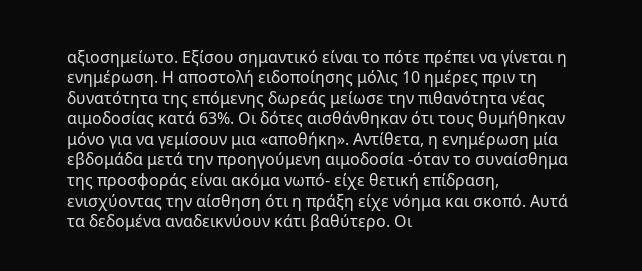αξιοσημείωτο. Εξίσου σημαντικό είναι το πότε πρέπει να γίνεται η ενημέρωση. Η αποστολή ειδοποίησης μόλις 10 ημέρες πριν τη δυνατότητα της επόμενης δωρεάς μείωσε την πιθανότητα νέας αιμοδοσίας κατά 63%. Οι δότες αισθάνθηκαν ότι τους θυμήθηκαν μόνο για να γεμίσουν μια «αποθήκη». Αντίθετα, η ενημέρωση μία εβδομάδα μετά την προηγούμενη αιμοδοσία -όταν το συναίσθημα της προσφοράς είναι ακόμα νωπό- είχε θετική επίδραση, ενισχύοντας την αίσθηση ότι η πράξη είχε νόημα και σκοπό. Αυτά τα δεδομένα αναδεικνύουν κάτι βαθύτερο. Οι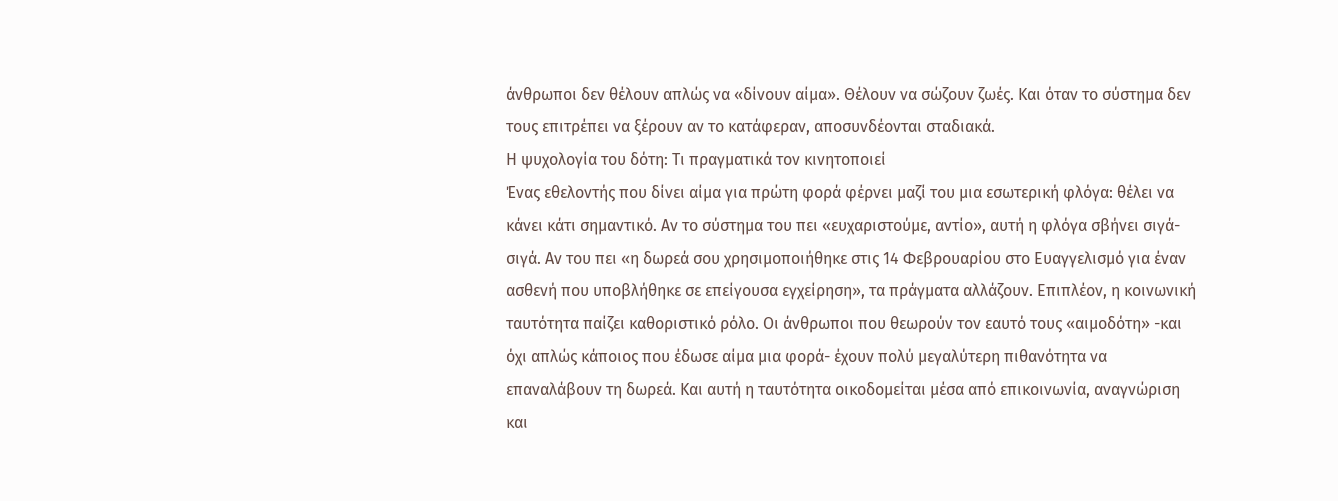άνθρωποι δεν θέλουν απλώς να «δίνουν αίμα». Θέλουν να σώζουν ζωές. Και όταν το σύστημα δεν τους επιτρέπει να ξέρουν αν το κατάφεραν, αποσυνδέονται σταδιακά.
Η ψυχολογία του δότη: Τι πραγματικά τον κινητοποιεί
Ένας εθελοντής που δίνει αίμα για πρώτη φορά φέρνει μαζί του μια εσωτερική φλόγα: θέλει να κάνει κάτι σημαντικό. Αν το σύστημα του πει «ευχαριστούμε, αντίο», αυτή η φλόγα σβήνει σιγά-σιγά. Αν του πει «η δωρεά σου χρησιμοποιήθηκε στις 14 Φεβρουαρίου στο Ευαγγελισμό για έναν ασθενή που υποβλήθηκε σε επείγουσα εγχείρηση», τα πράγματα αλλάζουν. Επιπλέον, η κοινωνική ταυτότητα παίζει καθοριστικό ρόλο. Οι άνθρωποι που θεωρούν τον εαυτό τους «αιμοδότη» -και όχι απλώς κάποιος που έδωσε αίμα μια φορά- έχουν πολύ μεγαλύτερη πιθανότητα να επαναλάβουν τη δωρεά. Και αυτή η ταυτότητα οικοδομείται μέσα από επικοινωνία, αναγνώριση και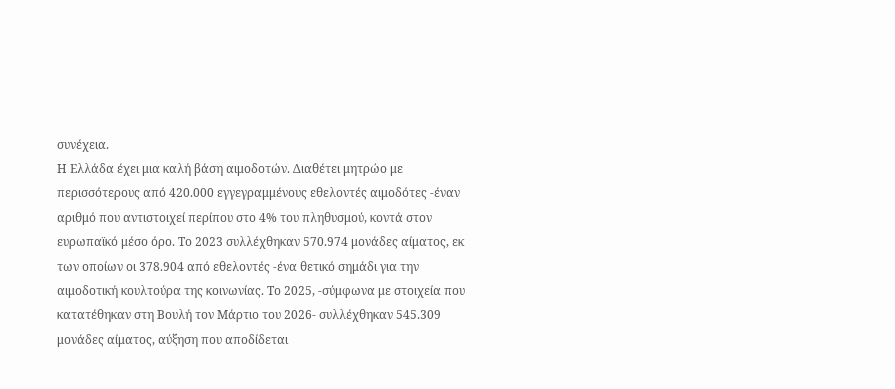συνέχεια.
Η Ελλάδα έχει μια καλή βάση αιμοδοτών. Διαθέτει μητρώο με περισσότερους από 420.000 εγγεγραμμένους εθελοντές αιμοδότες -έναν αριθμό που αντιστοιχεί περίπου στο 4% του πληθυσμού, κοντά στον ευρωπαϊκό μέσο όρο. Το 2023 συλλέχθηκαν 570.974 μονάδες αίματος, εκ των οποίων οι 378.904 από εθελοντές -ένα θετικό σημάδι για την αιμοδοτική κουλτούρα της κοινωνίας. Το 2025, -σύμφωνα με στοιχεία που κατατέθηκαν στη Βουλή τον Μάρτιο του 2026- συλλέχθηκαν 545.309 μονάδες αίματος, αύξηση που αποδίδεται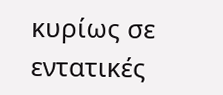κυρίως σε εντατικές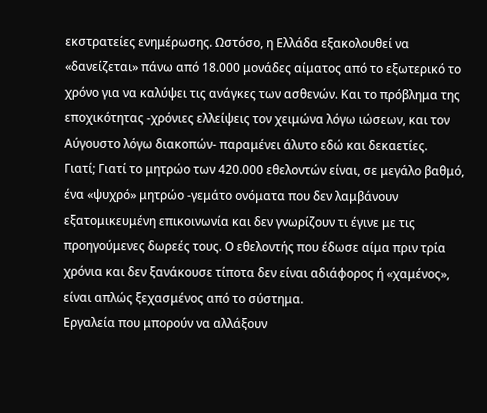εκστρατείες ενημέρωσης. Ωστόσο, η Ελλάδα εξακολουθεί να «δανείζεται» πάνω από 18.000 μονάδες αίματος από το εξωτερικό το χρόνο για να καλύψει τις ανάγκες των ασθενών. Και το πρόβλημα της εποχικότητας -χρόνιες ελλείψεις τον χειμώνα λόγω ιώσεων, και τον Αύγουστο λόγω διακοπών- παραμένει άλυτο εδώ και δεκαετίες.
Γιατί; Γιατί το μητρώο των 420.000 εθελοντών είναι, σε μεγάλο βαθμό, ένα «ψυχρό» μητρώο -γεμάτο ονόματα που δεν λαμβάνουν εξατομικευμένη επικοινωνία και δεν γνωρίζουν τι έγινε με τις προηγούμενες δωρεές τους. Ο εθελοντής που έδωσε αίμα πριν τρία χρόνια και δεν ξανάκουσε τίποτα δεν είναι αδιάφορος ή «χαμένος», είναι απλώς ξεχασμένος από το σύστημα.
Εργαλεία που μπορούν να αλλάξουν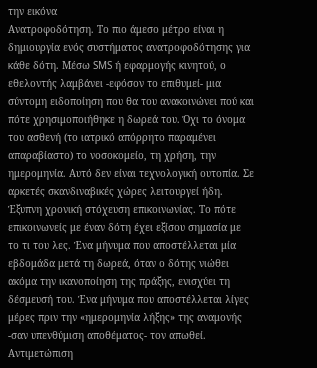την εικόνα
Ανατροφοδότηση. Το πιο άμεσο μέτρο είναι η δημιουργία ενός συστήματος ανατροφοδότησης για κάθε δότη. Μέσω SMS ή εφαρμογής κινητού, ο εθελοντής λαμβάνει -εφόσον το επιθυμεί- μια σύντομη ειδοποίηση που θα του ανακοινώνει πού και πότε χρησιμοποιήθηκε η δωρεά του. Όχι το όνομα του ασθενή (το ιατρικό απόρρητο παραμένει απαραβίαστο) το νοσοκομείο, τη χρήση, την ημερομηνία. Αυτό δεν είναι τεχνολογική ουτοπία. Σε αρκετές σκανδιναβικές χώρες λειτουργεί ήδη.
Έξυπνη χρονική στόχευση επικοινωνίας. Το πότε επικοινωνείς με έναν δότη έχει εξίσου σημασία με το τι του λες. Ένα μήνυμα που αποστέλλεται μία εβδομάδα μετά τη δωρεά, όταν ο δότης νιώθει ακόμα την ικανοποίηση της πράξης, ενισχύει τη δέσμευσή του. Ένα μήνυμα που αποστέλλεται λίγες μέρες πριν την «ημερομηνία λήξης» της αναμονής -σαν υπενθύμιση αποθέματος- τον απωθεί.
Αντιμετώπιση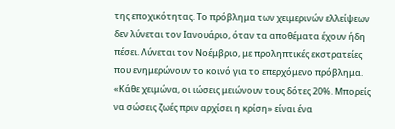της εποχικότητας. Το πρόβλημα των χειμερινών ελλείψεων δεν λύνεται τον Ιανουάριο, όταν τα αποθέματα έχουν ήδη πέσει. Λύνεται τον Νοέμβριο, με προληπτικές εκστρατείες που ενημερώνουν το κοινό για το επερχόμενο πρόβλημα. «Κάθε χειμώνα, οι ιώσεις μειώνουν τους δότες 20%. Μπορείς να σώσεις ζωές πριν αρχίσει η κρίση» είναι ένα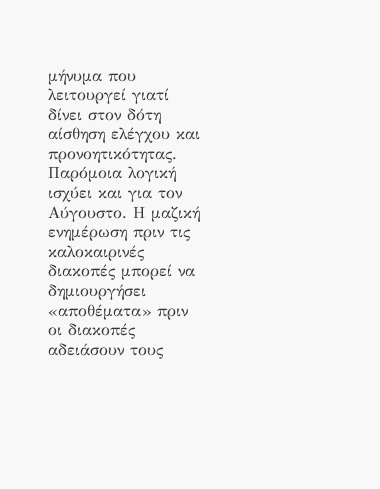μήνυμα που λειτουργεί γιατί δίνει στον δότη αίσθηση ελέγχου και προνοητικότητας. Παρόμοια λογική ισχύει και για τον Αύγουστο. Η μαζική ενημέρωση πριν τις καλοκαιρινές διακοπές μπορεί να δημιουργήσει «αποθέματα» πριν οι διακοπές αδειάσουν τους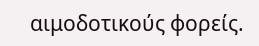αιμοδοτικούς φορείς.